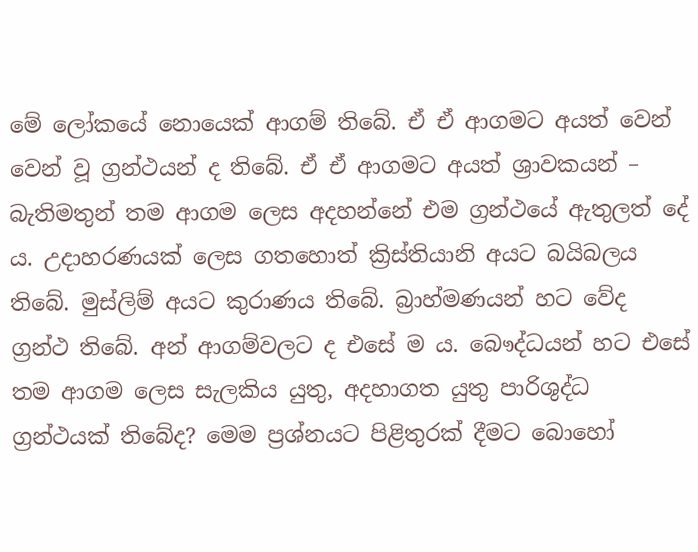මේ ලෝකයේ නොයෙක් ආගම් තිබේ. ඒ ඒ ආගමට අයත් වෙන් වෙන් වූ ග්‍රන්ථයන් ද තිබේ. ඒ ඒ ආගමට අයත් ශ්‍රාවකයන් – බැතිමතුන් තම ආගම ලෙස අදහන්නේ එම ග්‍රන්ථයේ ඇතුලත් දේ ය. උදාහරණයක් ලෙස ගතහොත් ක්‍රිස්තියානි අයට බයිබලය තිබේ. මුස්ලිම් අයට කුරාණය තිබේ. බ්‍රාහ්මණයන් හට වේද ග්‍රන්ථ තිබේ. අන් ආගම්වලට ද එසේ ම ය. බෞද්ධයන් හට එසේ තම ආගම ලෙස සැලකිය යුතු, අදහාගත යුතු පාරිශුද්ධ ග්‍රන්ථයක් තිබේද? මෙම ප්‍රශ්නයට පිළිතුරක් දීමට බොහෝ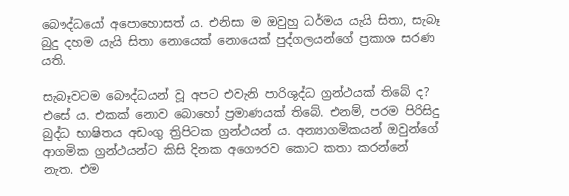බෞද්ධයෝ අපොහොසත් ය. එනිසා ම ඔවුහු ධර්මය යැයි සිතා, සැබෑ බුදු දහම යැයි සිතා නොයෙක් නොයෙක් පුද්ගලයන්ගේ ප්‍රකාශ සරණ යති.

සැබෑවටම බෞද්ධයන් වූ අපට එවැනි පාරිශුද්ධ ග්‍රන්ථයක් තිබේ ද? එසේ ය. එකක් නොව බොහෝ ප්‍රමාණයක් තිබේ. එනම්, පරම පිරිසිදු බුද්ධ භාෂිතය අඩංගු ත්‍රිපිටක ග්‍රන්ථයන් ය. අන්‍යාගමිකයන් ඔවුන්ගේ ආගමික ග්‍රන්ථයන්ට කිසි දිනක අගෞරව කොට කතා කරන්නේ නැත. එම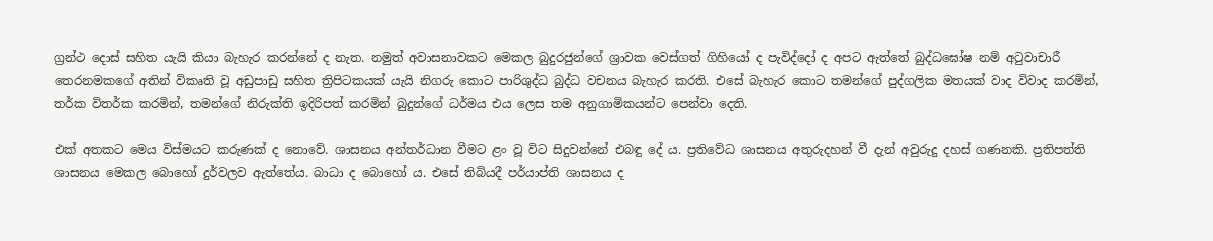ග්‍රන්ථ දොස් සහිත යැයි කියා බැහැර කරන්නේ ද නැත. නමුත් අවාසනාවකට මෙකල බුදුරජුන්ගේ ශ්‍රාවක වෙස්ගත් ගිහියෝ ද පැවිද්දෝ ද අපට ඇත්තේ බුද්ධඝෝෂ නම් අටුවාචාරී තෙරනමකගේ අතින් විකෘති වූ අඩුපාඩු සහිත ත්‍රිපිටකයක් යැයි නිගරු කොට පාරිශුද්ධ බුද්ධ වචනය බැහැර කරති. එසේ බැහැර කොට තමන්ගේ පුද්ගලික මතයක් වාද විවාද කරමින්, තර්ක විතර්ක කරමින්, තමන්ගේ නිරුක්ති ඉදිරිපත් කරමින් බුදුන්ගේ ධර්මය එය ලෙස තම අනුගාමිකයන්ට පෙන්වා දෙති.

එක් අතකට මෙය විස්මයට කරුණක් ද නොවේ. ශාසනය අන්තර්ධාන වීමට ළං වූ විට සිදුවන්නේ එබඳු දේ ය. ප්‍රතිවේධ ශාසනය අතුරුදහන් වී දැන් අවුරුදු දහස් ගණනකි. ප්‍රතිපත්ති ශාසනය මෙකල බොහෝ දුර්වලව ඇත්තේය. බාධා ද බොහෝ ය. එසේ තිබියදී පර්යාප්ති ශාසනය ද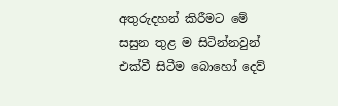අතුරුදහන් කිරීමට මේ සසුන තුළ ම සිටින්නවුන් එක්වී සිටීම බොහෝ දෙව්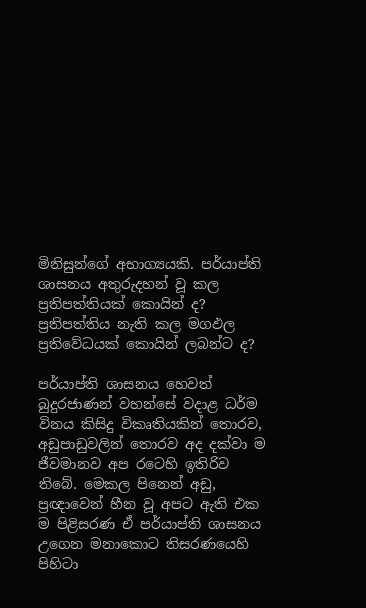මිනිසුන්ගේ අභාග්‍යයකි. පර්යාප්ති ශාසනය අතුරුදහන් වූ කල ප්‍රතිපත්තියක් කොයින් ද? ප්‍රතිපත්තිය නැති කල මගඵල ප්‍රතිවේධයක් කොයින් ලබන්ට ද?

පර්යාප්ති ශාසනය හෙවත් බුදුරජාණන් වහන්සේ වදාළ ධර්ම විනය කිසිදු විකෘතියකින් තොරව, අඩුපාඩුවලින් තොරව අද දක්වා ම ජීවමානව අප රටෙහි ඉතිරිව තිබේ. මෙකල පිනෙන් අඩු, ප්‍රඥාවෙන් හීන වූ අපට ඇති එක ම පිළිසරණ ඒ පර්යාප්ති ශාසනය උගෙන මනාකොට තිසරණයෙහි පිහිටා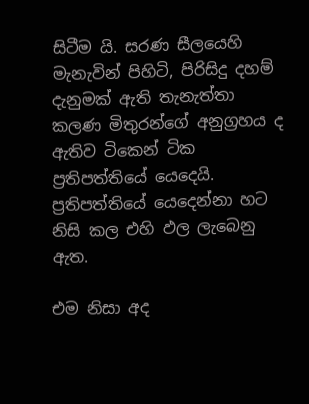සිටීම යි. සරණ සීලයෙහි මැනැවින් පිහිටි, පිරිසිදු දහම් දැනුමක් ඇති තැනැත්තා කලණ මිතුරන්ගේ අනුග්‍රහය ද ඇතිව ටිකෙන් ටික ප්‍රතිපත්තියේ යෙදෙයි. ප්‍රතිපත්තියේ යෙදෙන්නා හට නිසි කල එහි ඵල ලැබෙනු ඇත.

එම නිසා අද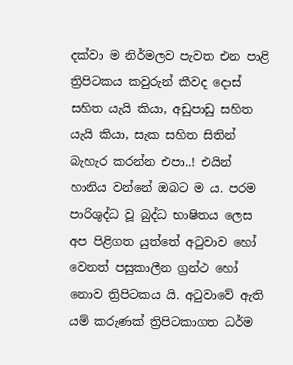දක්වා ම නිර්මලව පැවත එන පාළි ත්‍රිපිටකය කවුරුන් කීවද දොස් සහිත යැයි කියා, අඩුපාඩු සහිත යැයි කියා, සැක සහිත සිතින් බැහැර කරන්න එපා..! එයින් හානිය වන්නේ ඔබට ම ය. පරම පාරිශුද්ධ වූ බුද්ධ භාෂිතය ලෙස අප පිළිගත යුත්තේ අටුවාව හෝ වෙනත් පසුකාලීන ග්‍රන්ථ හෝ නොව ත්‍රිපිටකය යි. අටුවාවේ ඇති යම් කරුණක් ත්‍රිපිටකාගත ධර්ම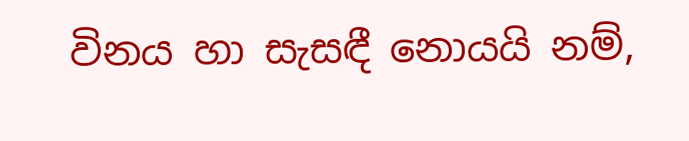විනය හා සැසඳී නොයයි නම්,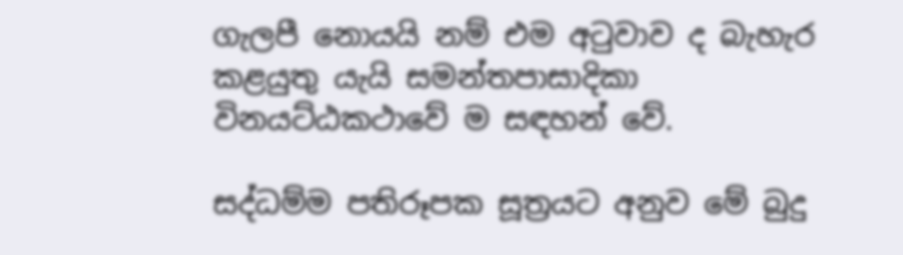ගැලපී නොයයි නම් එම අටුවාව ද බැහැර කළයුතු යැයි සමන්තපාසාදිකා විනයට්ඨකථාවේ ම සඳහන් වේ.

සද්ධම්ම පතිරූපක සූත්‍රයට අනුව මේ බුදු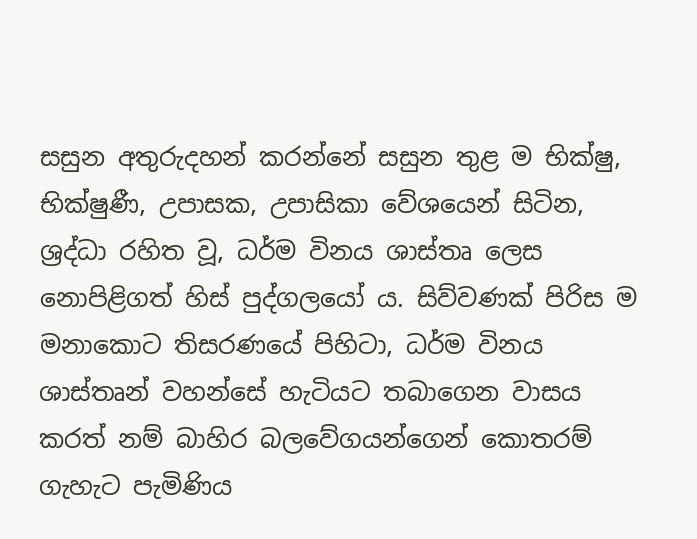සසුන අතුරුදහන් කරන්නේ සසුන තුළ ම භික්ෂු, භික්ෂුණී, උපාසක, උපාසිකා වේශයෙන් සිටින, ශ්‍රද්ධා රහිත වූ, ධර්ම විනය ශාස්තෘ ලෙස නොපිළිගත් හිස් පුද්ගලයෝ ය. සිව්වණක් පිරිස ම මනාකොට තිසරණයේ පිහිටා, ධර්ම විනය ශාස්තෘන් වහන්සේ හැටියට තබාගෙන වාසය කරත් නම් බාහිර බලවේගයන්ගෙන් කොතරම් ගැහැට පැමිණිය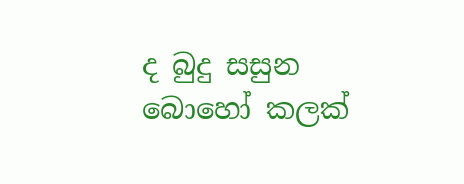ද බුදු සසුන බොහෝ කලක්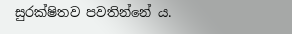සුරක්ෂිතව පවතින්නේ ය.